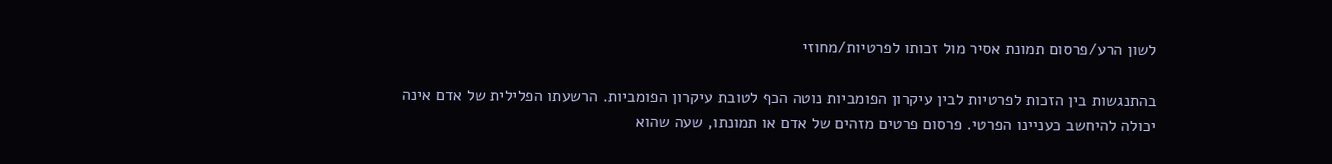לשון הרע/פרסום תמונת אסיר מול זכותו לפרטיות/מחוזי

בהתנגשות בין הזכות לפרטיות לבין עיקרון הפומביות נוטה הכף לטובת עיקרון הפומביות. הרשעתו הפלילית של אדם אינה יכולה להיחשב כעניינו הפרטי. פרסום פרטים מזהים של אדם או תמונתו, שעה שהוא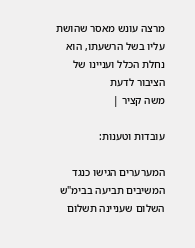מרצה עונש מאסר שהושת עליו בשל הרשעתו, הוא נחלת הכלל ועניינו של הציבור לדעת
משה קציר |

עובדות וטענות:

המערערים הגישו כנגד המשיבים תביעה בבימ"ש השלום שעניינה תשלום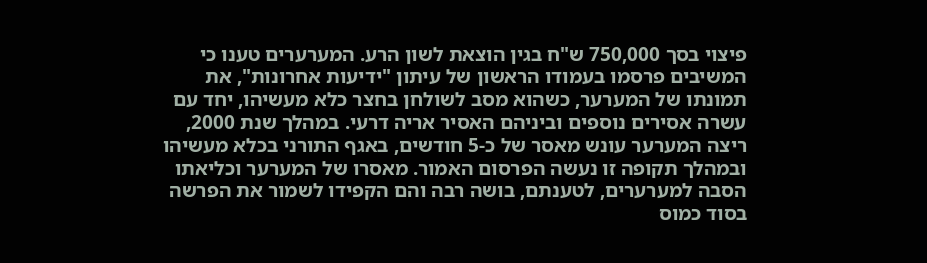פיצוי בסך 750,000 ש"ח בגין הוצאת לשון הרע. המערערים טענו כי המשיבים פרסמו בעמודו הראשון של עיתון "ידיעות אחרונות", את תמונתו של המערער, כשהוא מסב לשולחן בחצר כלא מעשיהו, יחד עם עשרה אסירים נוספים וביניהם האסיר אריה דרעי. במהלך שנת 2000, ריצה המערער עונש מאסר של כ-5 חודשים, באגף התורני בכלא מעשיהו ובמהלך תקופה זו נעשה הפרסום האמור. מאסרו של המערער וכליאתו הסבה למערערים, לטענתם, בושה רבה והם הקפידו לשמור את הפרשה בסוד כמוס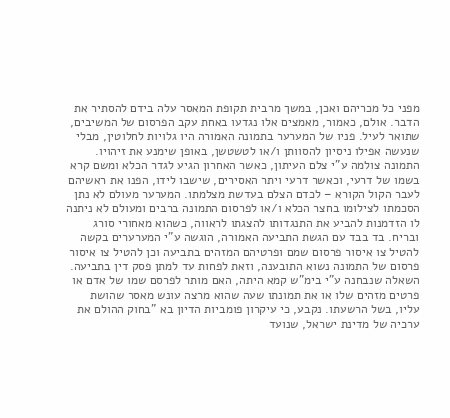מפני כל מכריהם ואכן, במשך מרבית תקופת המאסר עלה בידם להסתיר את הדבר. אולם, כאמור, מאמצים אלו נגדעו באחת עקב הפרסום של המשיבים, שתואר לעיל. פניו של המערער בתמונה האמורה היו גלויות לחלוטין, מבלי שנעשה אפילו ניסיון להסוותן ו/או לטשטשן, באופן שימנע את זיהויו. התמונה צולמה ע"י צלם העיתון, כאשר האחרון הגיע לגדר הכלא ומשם קרא בשמו של דרעי, וכאשר דרעי ויתר האסירים, שישבו לידו, הפנו את ראשיהם לעבר הקול הקורא – לכדם הצלם בעדשת מצלמתו. המערער מעולם לא נתן הסכמתו לצילומו בחצר הכלא ו/או לפרסום התמונה ברבים ומעולם לא ניתנה לו הזדמנות להביע את התנגדותו להצגתו לראווה, כשהוא מאחורי סורג ובריח. בד בבד עם הגשת התביעה האמורה, הוגשה ע"י המערערים בקשה להטיל צו איסור פרסום שמם ופרטיהם המזהים בתביעה וכן להטיל צו איסור פרסום של התמונה נשוא התובענה, וזאת לפחות עד למתן פסק דין בתביעה. השאלה שנבחנה ע"י בימ"ש קמא היתה, האם מותר לפרסם שמו של אדם או פרטים מזהים שלו או את תמונתו שעה שהוא מרצה עונש מאסר שהושת עליו, בשל הרשעתו. נקבע, כי עיקרון פומביות הדיון בא "בחוק ההולם את ערכיה של מדינת ישראל, שנועד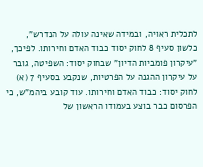לתכלית ראויה, ובמידה שאינה עולה על הנדרש", כלשון סעיף 8 לחוק יסוד כבוד האדם וחירותו. לפיכך, "עיקרון פומביות הדיון" שבחוק יסוד: השפיטה, גובר על עיקרון ההגנה על הפרטיות, שנקבע בסעיף 7 (א) לחוק יסוד: כבוד האדם וחירותו. עוד קובע ביהמ"ש, כי הפרסום כבר בוצע בעמודו הראשון של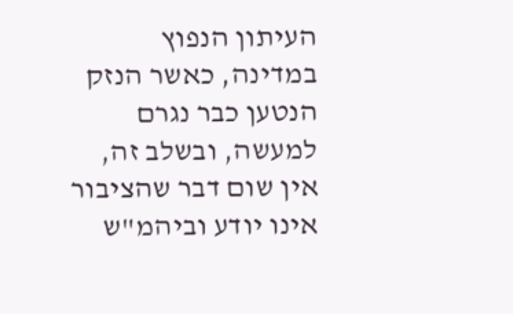העיתון הנפוץ במדינה, כאשר הנזק הנטען כבר נגרם למעשה, ובשלב זה, אין שום דבר שהציבור אינו יודע וביהמ"ש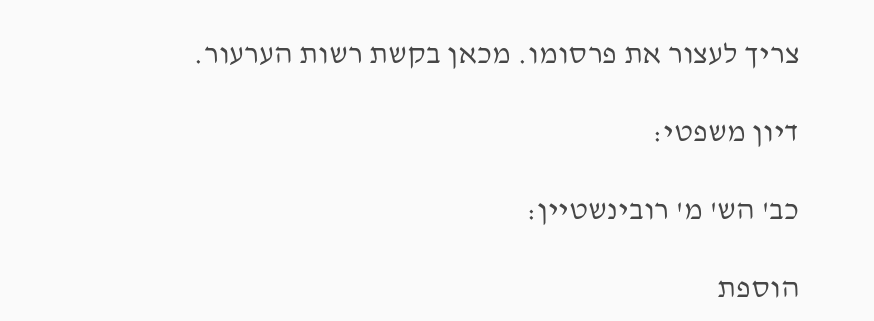צריך לעצור את פרסומו. מכאן בקשת רשות הערעור.

דיון משפטי:

כב' הש' מ' רובינשטיין:

הוספת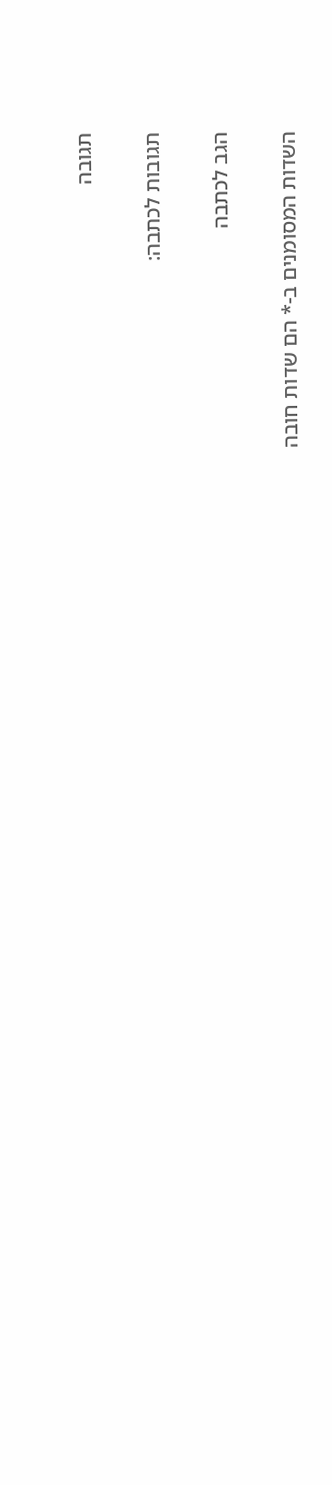תגובה

תגובות לכתבה:

הגב לכתבה

השדות המסומנים ב-* הם שדות חובה